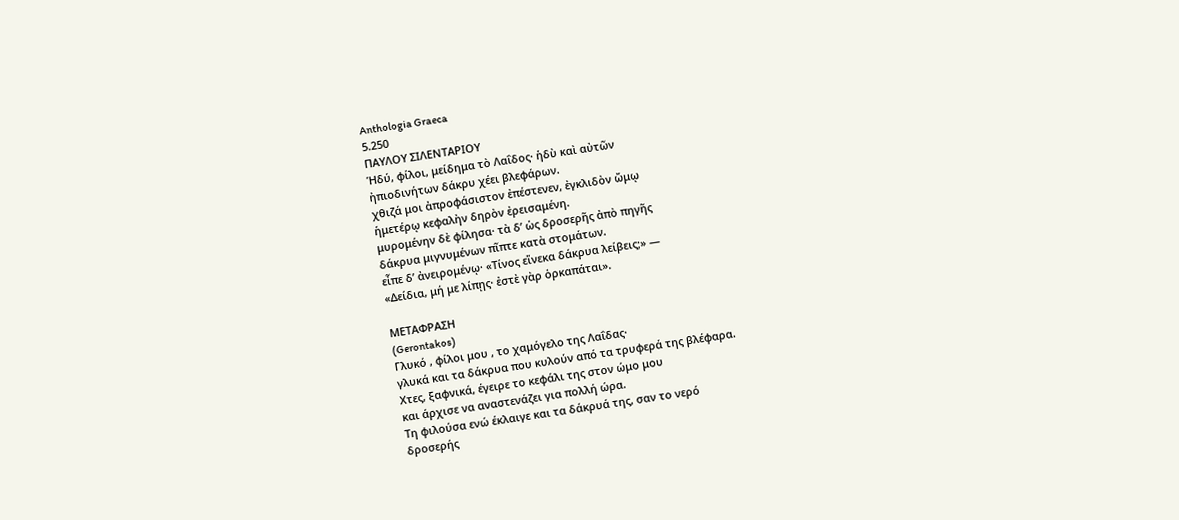Anthologia Graeca
5.250
ΠΑΥΛΟΥ ΣΙΛΕΝΤΑΡΙΟΥ
Ἡδύ, φίλοι, μείδημα τὸ Λαΐδος· ἡδὺ καὶ αὐτῶν
ἠπιοδινήτων δάκρυ χέει βλεφάρων.
χθιζά μοι ἀπροφάσιστον ἐπέστενεν, ἐγκλιδὸν ὤμῳ
ἡμετέρῳ κεφαλὴν δηρὸν ἐρεισαμένη.
μυρομένην δὲ φίλησα· τὰ δ’ ὡς δροσερῆς ἀπὸ πηγῆς
δάκρυα μιγνυμένων πῖπτε κατὰ στομάτων.
εἶπε δ’ ἀνειρομένῳ· «Τίνος εἵνεκα δάκρυα λείβεις;» —
«Δείδια, μή με λίπῃς· ἐστὲ γὰρ ὁρκαπάται».

ΜΕΤΑΦΡΑΣΗ
(Gerontakos)
Γλυκό , φίλοι μου , το χαμόγελο της Λαΐδας·
γλυκά και τα δάκρυα που κυλούν από τα τρυφερά της βλέφαρα.
Χτες, ξαφνικά, έγειρε το κεφάλι της στον ώμο μου
και άρχισε να αναστενάζει για πολλή ώρα.
Τη φιλούσα ενώ έκλαιγε και τα δάκρυά της, σαν το νερό
δροσερής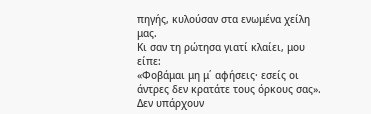πηγής, κυλούσαν στα ενωμένα χείλη μας.
Κι σαν τη ρώτησα γιατί κλαίει, μου είπε:
«Φοβάμαι μη μ΄ αφήσεις· εσείς οι άντρες δεν κρατάτε τους όρκους σας».
Δεν υπάρχουν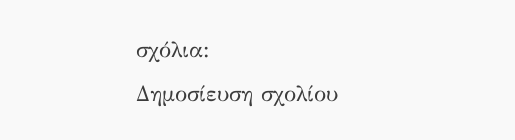σχόλια:
Δημοσίευση σχολίου